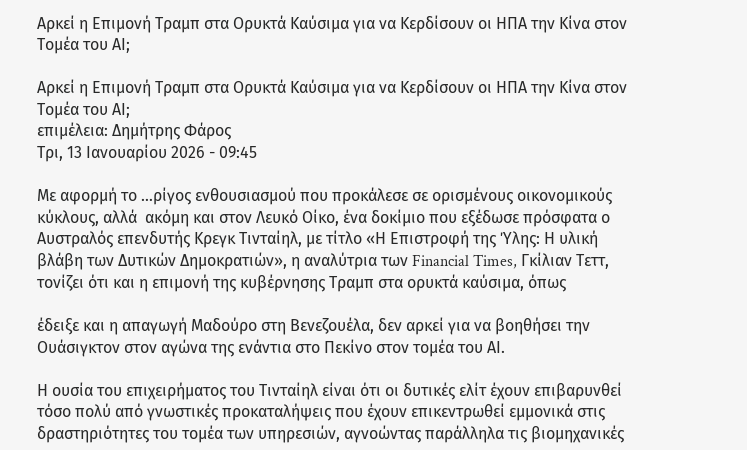Αρκεί η Επιμονή Τραμπ στα Ορυκτά Καύσιμα για να Κερδίσουν οι ΗΠΑ την Κίνα στον Τομέα του ΑΙ;

Αρκεί η Επιμονή Τραμπ στα Ορυκτά Καύσιμα για να Κερδίσουν οι ΗΠΑ την Κίνα στον Τομέα του ΑΙ;
επιμέλεια: Δημήτρης Φάρος
Τρι, 13 Ιανουαρίου 2026 - 09:45

Με αφορμή το …ρίγος ενθουσιασμού που προκάλεσε σε ορισμένους οικονομικούς κύκλους, αλλά  ακόμη και στον Λευκό Οίκο, ένα δοκίμιο που εξέδωσε πρόσφατα ο Αυστραλός επενδυτής Κρεγκ Τινταίηλ, με τίτλο «Η Επιστροφή της Ύλης: Η υλική βλάβη των Δυτικών Δημοκρατιών», η αναλύτρια των Financial Times, Γκίλιαν Τεττ, τονίζει ότι και η επιμονή της κυβέρνησης Τραμπ στα ορυκτά καύσιμα, όπως

έδειξε και η απαγωγή Μαδούρο στη Βενεζουέλα, δεν αρκεί για να βοηθήσει την Ουάσιγκτον στον αγώνα της ενάντια στο Πεκίνο στον τομέα του ΑΙ.

Η ουσία του επιχειρήματος του Τινταίηλ είναι ότι οι δυτικές ελίτ έχουν επιβαρυνθεί τόσο πολύ από γνωστικές προκαταλήψεις που έχουν επικεντρωθεί εμμονικά στις δραστηριότητες του τομέα των υπηρεσιών, αγνοώντας παράλληλα τις βιομηχανικές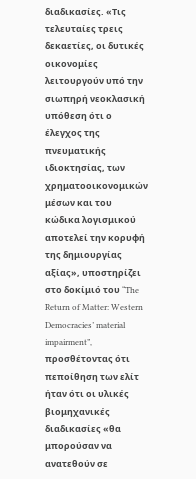διαδικασίες. «Τις τελευταίες τρεις δεκαετίες, οι δυτικές οικονομίες λειτουργούν υπό την σιωπηρή νεοκλασική υπόθεση ότι ο έλεγχος της πνευματικής ιδιοκτησίας, των χρηματοοικονομικών μέσων και του κώδικα λογισμικού αποτελεί την κορυφή της δημιουργίας αξίας», υποστηρίζει στο δοκίμιό του “The Return of Matter: Western Democracies’ material impairment”, προσθέτοντας ότι πεποίθηση των ελίτ ήταν ότι οι υλικές βιομηχανικές διαδικασίες «θα μπορούσαν να ανατεθούν σε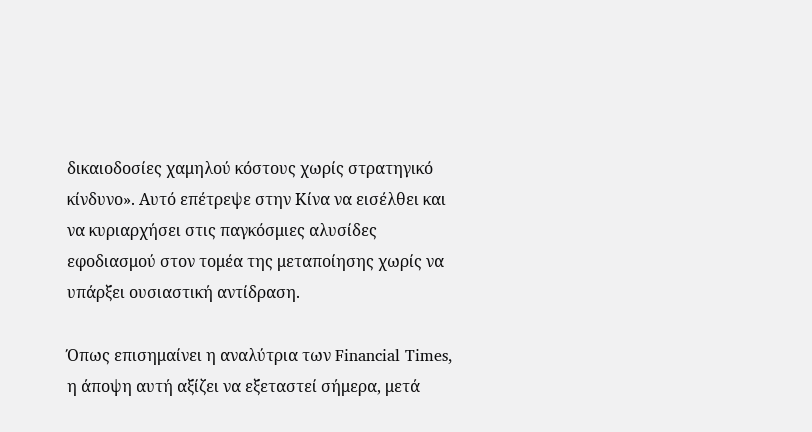δικαιοδοσίες χαμηλού κόστους χωρίς στρατηγικό κίνδυνο». Αυτό επέτρεψε στην Κίνα να εισέλθει και να κυριαρχήσει στις παγκόσμιες αλυσίδες εφοδιασμού στον τομέα της μεταποίησης χωρίς να υπάρξει ουσιαστική αντίδραση.

Όπως επισημαίνει η αναλύτρια των Financial Times, η άποψη αυτή αξίζει να εξεταστεί σήμερα, μετά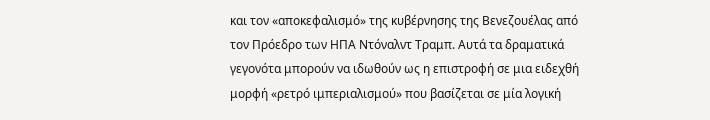και τον «αποκεφαλισμό» της κυβέρνησης της Βενεζουέλας από τον Πρόεδρο των ΗΠΑ Ντόναλντ Τραμπ. Αυτά τα δραματικά γεγονότα μπορούν να ιδωθούν ως η επιστροφή σε μια ειδεχθή μορφή «ρετρό ιμπεριαλισμού» που βασίζεται σε μία λογική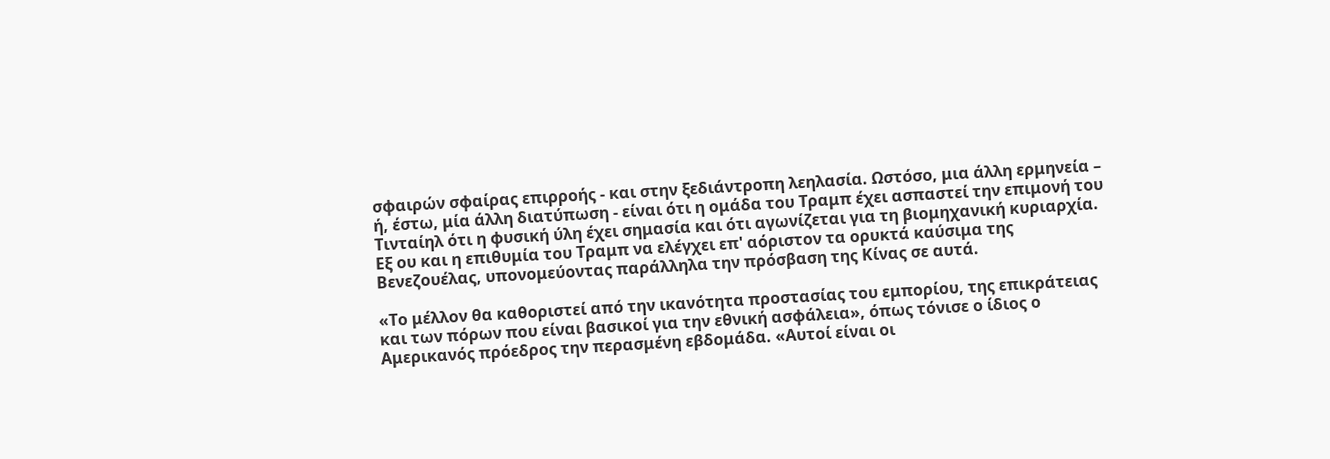σφαιρών σφαίρας επιρροής - και στην ξεδιάντροπη λεηλασία. Ωστόσο, μια άλλη ερμηνεία – ή, έστω, μία άλλη διατύπωση - είναι ότι η ομάδα του Τραμπ έχει ασπαστεί την επιμονή του Τινταίηλ ότι η φυσική ύλη έχει σημασία και ότι αγωνίζεται για τη βιομηχανική κυριαρχία. Εξ ου και η επιθυμία του Τραμπ να ελέγχει επ' αόριστον τα ορυκτά καύσιμα της Βενεζουέλας, υπονομεύοντας παράλληλα την πρόσβαση της Κίνας σε αυτά.

«Το μέλλον θα καθοριστεί από την ικανότητα προστασίας του εμπορίου, της επικράτειας και των πόρων που είναι βασικοί για την εθνική ασφάλεια», όπως τόνισε ο ίδιος ο Αμερικανός πρόεδρος την περασμένη εβδομάδα. «Αυτοί είναι οι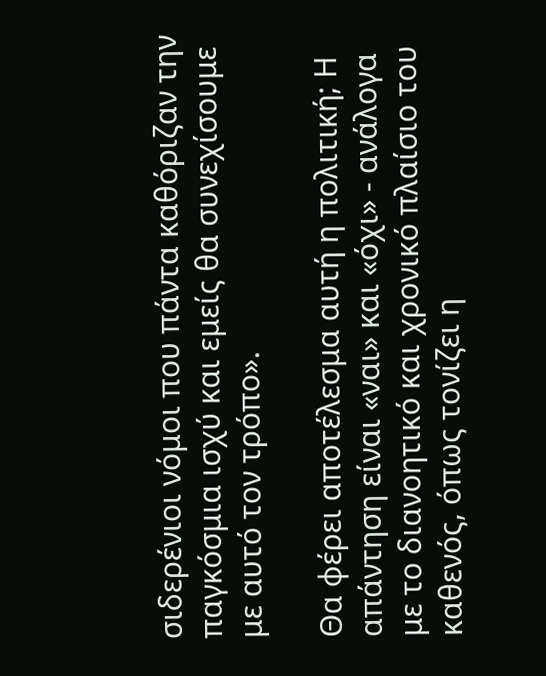σιδερένιοι νόμοι που πάντα καθόριζαν την παγκόσμια ισχύ και εμείς θα συνεχίσουμε με αυτό τον τρόπο».

Θα φέρει αποτέλεσμα αυτή η πολιτική; Η απάντηση είναι «ναι» και «όχι» - ανάλογα με το διανοητικό και χρονικό πλαίσιο του καθενός, όπως τονίζει η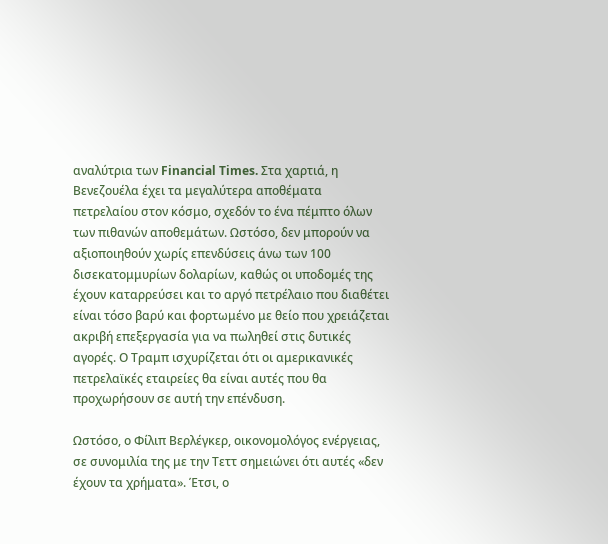αναλύτρια των Financial Times. Στα χαρτιά, η Βενεζουέλα έχει τα μεγαλύτερα αποθέματα πετρελαίου στον κόσμο, σχεδόν το ένα πέμπτο όλων των πιθανών αποθεμάτων. Ωστόσο, δεν μπορούν να αξιοποιηθούν χωρίς επενδύσεις άνω των 100 δισεκατομμυρίων δολαρίων, καθώς οι υποδομές της έχουν καταρρεύσει και το αργό πετρέλαιο που διαθέτει είναι τόσο βαρύ και φορτωμένο με θείο που χρειάζεται ακριβή επεξεργασία για να πωληθεί στις δυτικές αγορές. Ο Τραμπ ισχυρίζεται ότι οι αμερικανικές πετρελαϊκές εταιρείες θα είναι αυτές που θα προχωρήσουν σε αυτή την επένδυση.

Ωστόσο, ο Φίλιπ Βερλέγκερ, οικονομολόγος ενέργειας, σε συνομιλία της με την Τεττ σημειώνει ότι αυτές «δεν έχουν τα χρήματα». Έτσι, ο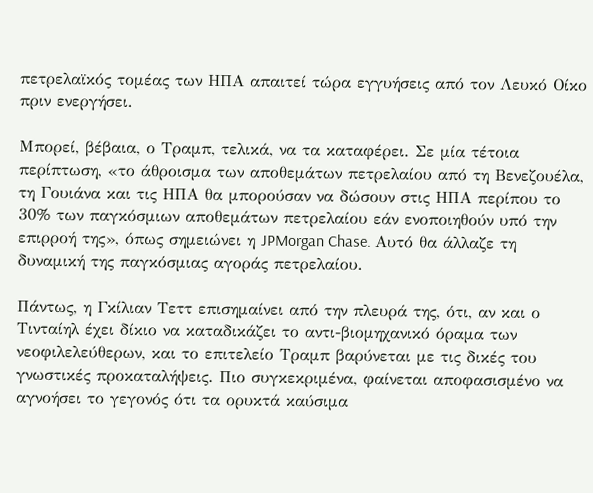πετρελαϊκός τομέας των ΗΠΑ απαιτεί τώρα εγγυήσεις από τον Λευκό Οίκο πριν ενεργήσει.

Μπορεί, βέβαια, ο Τραμπ, τελικά, να τα καταφέρει. Σε μία τέτοια περίπτωση, «το άθροισμα των αποθεμάτων πετρελαίου από τη Βενεζουέλα, τη Γουιάνα και τις ΗΠΑ θα μπορούσαν να δώσουν στις ΗΠΑ περίπου το 30% των παγκόσμιων αποθεμάτων πετρελαίου εάν ενοποιηθούν υπό την επιρροή της», όπως σημειώνει η JPMorgan Chase. Αυτό θα άλλαζε τη δυναμική της παγκόσμιας αγοράς πετρελαίου.

Πάντως, η Γκίλιαν Τεττ επισημαίνει από την πλευρά της, ότι, αν και ο Τινταίηλ έχει δίκιο να καταδικάζει το αντι-βιομηχανικό όραμα των νεοφιλελεύθερων, και το επιτελείο Τραμπ βαρύνεται με τις δικές του γνωστικές προκαταλήψεις. Πιο συγκεκριμένα, φαίνεται αποφασισμένο να αγνοήσει το γεγονός ότι τα ορυκτά καύσιμα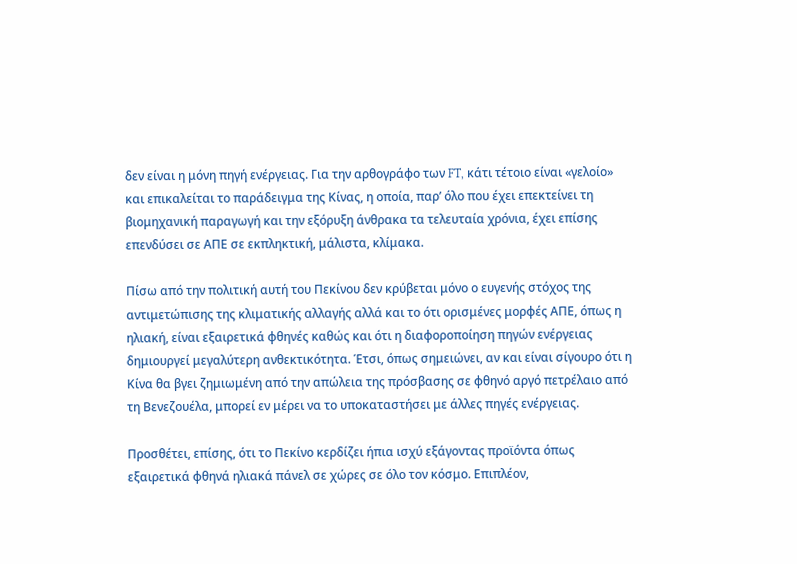δεν είναι η μόνη πηγή ενέργειας. Για την αρθογράφο των FT, κάτι τέτοιο είναι «γελοίο» και επικαλείται το παράδειγμα της Κίνας, η οποία, παρ’ όλο που έχει επεκτείνει τη βιομηχανική παραγωγή και την εξόρυξη άνθρακα τα τελευταία χρόνια, έχει επίσης επενδύσει σε ΑΠΕ σε εκπληκτική, μάλιστα, κλίμακα.

Πίσω από την πολιτική αυτή του Πεκίνου δεν κρύβεται μόνο ο ευγενής στόχος της αντιμετώπισης της κλιματικής αλλαγής αλλά και το ότι ορισμένες μορφές ΑΠΕ, όπως η ηλιακή, είναι εξαιρετικά φθηνές καθώς και ότι η διαφοροποίηση πηγών ενέργειας δημιουργεί μεγαλύτερη ανθεκτικότητα. Έτσι, όπως σημειώνει, αν και είναι σίγουρο ότι η Κίνα θα βγει ζημιωμένη από την απώλεια της πρόσβασης σε φθηνό αργό πετρέλαιο από τη Βενεζουέλα, μπορεί εν μέρει να το υποκαταστήσει με άλλες πηγές ενέργειας.

Προσθέτει, επίσης, ότι το Πεκίνο κερδίζει ήπια ισχύ εξάγοντας προϊόντα όπως εξαιρετικά φθηνά ηλιακά πάνελ σε χώρες σε όλο τον κόσμο. Επιπλέον,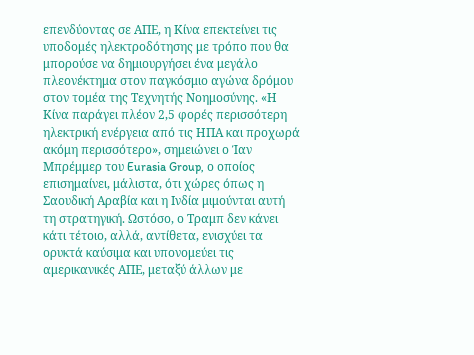επενδύοντας σε ΑΠΕ, η Κίνα επεκτείνει τις υποδομές ηλεκτροδότησης με τρόπο που θα μπορούσε να δημιουργήσει ένα μεγάλο πλεονέκτημα στον παγκόσμιο αγώνα δρόμου στον τομέα της Τεχνητής Νοημοσύνης. «Η Κίνα παράγει πλέον 2,5 φορές περισσότερη ηλεκτρική ενέργεια από τις ΗΠΑ και προχωρά ακόμη περισσότερο», σημειώνει ο Ίαν Μπρέμμερ του Eurasia Group, ο οποίος επισημαίνει, μάλιστα, ότι χώρες όπως η Σαουδική Αραβία και η Ινδία μιμούνται αυτή τη στρατηγική. Ωστόσο, ο Τραμπ δεν κάνει κάτι τέτοιο, αλλά, αντίθετα, ενισχύει τα ορυκτά καύσιμα και υπονομεύει τις αμερικανικές ΑΠΕ, μεταξύ άλλων με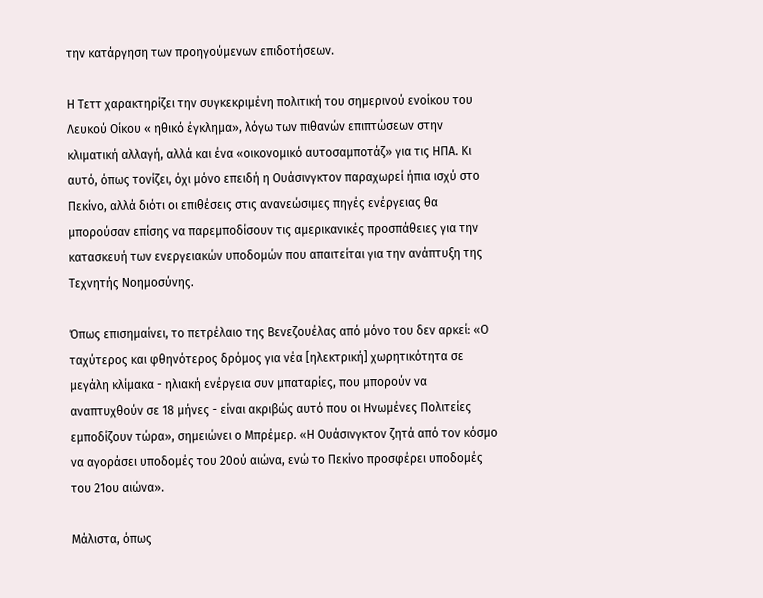την κατάργηση των προηγούμενων επιδοτήσεων.

Η Τεττ χαρακτηρίζει την συγκεκριμένη πολιτική του σημερινού ενοίκου του Λευκού Οίκου « ηθικό έγκλημα», λόγω των πιθανών επιπτώσεων στην κλιματική αλλαγή, αλλά και ένα «οικονομικό αυτοσαμποτάζ» για τις ΗΠΑ. Κι αυτό, όπως τονίζει, όχι μόνο επειδή η Ουάσινγκτον παραχωρεί ήπια ισχύ στο Πεκίνο, αλλά διότι οι επιθέσεις στις ανανεώσιμες πηγές ενέργειας θα μπορούσαν επίσης να παρεμποδίσουν τις αμερικανικές προσπάθειες για την κατασκευή των ενεργειακών υποδομών που απαιτείται για την ανάπτυξη της Τεχνητής Νοημοσύνης.

Όπως επισημαίνει, το πετρέλαιο της Βενεζουέλας από μόνο του δεν αρκεί: «Ο ταχύτερος και φθηνότερος δρόμος για νέα [ηλεκτρική] χωρητικότητα σε μεγάλη κλίμακα - ηλιακή ενέργεια συν μπαταρίες, που μπορούν να αναπτυχθούν σε 18 μήνες - είναι ακριβώς αυτό που οι Ηνωμένες Πολιτείες εμποδίζουν τώρα», σημειώνει ο Μπρέμερ. «Η Ουάσινγκτον ζητά από τον κόσμο να αγοράσει υποδομές του 20ού αιώνα, ενώ το Πεκίνο προσφέρει υποδομές του 21ου αιώνα».

Μάλιστα, όπως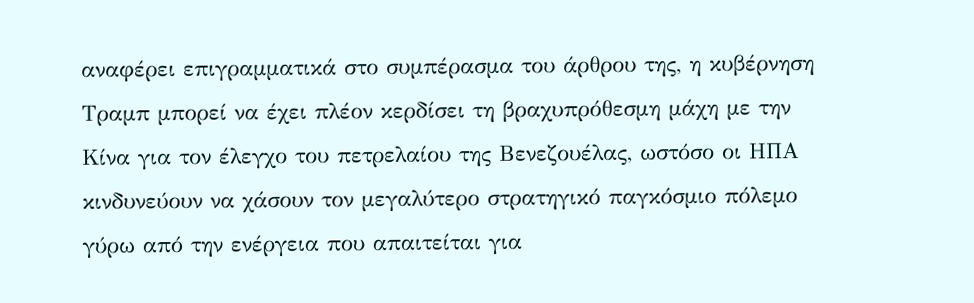αναφέρει επιγραμματικά στο συμπέρασμα του άρθρου της, η κυβέρνηση Τραμπ μπορεί να έχει πλέον κερδίσει τη βραχυπρόθεσμη μάχη με την Κίνα για τον έλεγχο του πετρελαίου της Βενεζουέλας, ωστόσο οι ΗΠΑ κινδυνεύουν να χάσουν τον μεγαλύτερο στρατηγικό παγκόσμιο πόλεμο γύρω από την ενέργεια που απαιτείται για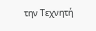την Τεχνητή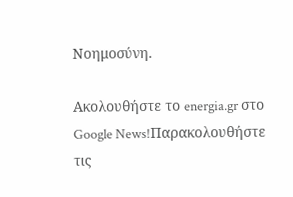Νοημοσύνη.

Ακολουθήστε το energia.gr στο Google News!Παρακολουθήστε τις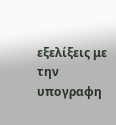εξελίξεις με την υπογραφη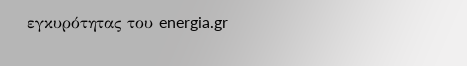εγκυρότητας του energia.gr